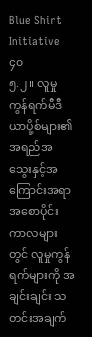Blue Shirt Initiative
၄၀
၅.၂။ လူမှုကွန်ရက်မီဒီယာပို့စ်များ၏ အရည်အသွေးနှင့်အကြောင်းအရာ
အစောပိုင်းကာလများတွင် လူမှုကွန်ရက်များကို အချင်းချင်း သတင်းအချက်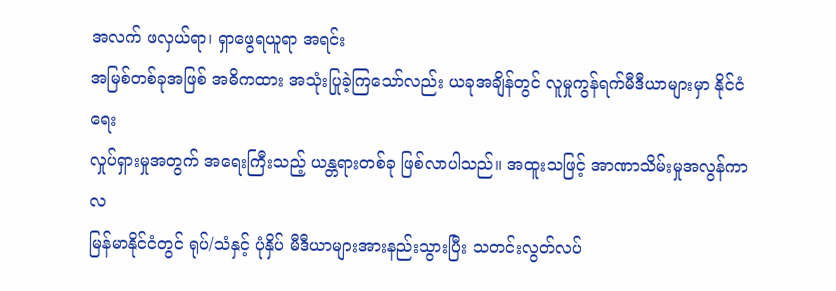အလက် ဖလှယ်ရာ၊ ရှာဖွေရယူရာ အရင်း
အမြစ်တစ်ခုအဖြစ် အဓိကထား အသုံးပြုခဲ့ကြသော်လည်း ယခုအချိန်တွင် လူမှုကွန်ရက်မီဒီယာများမှာ နိုင်ငံရေး
လှုပ်ရှားမှုအတွက် အရေးကြီးသည့် ယန္တရားတစ်ခု ဖြစ်လာပါသည်။ အထူးသဖြင့် အာဏာသိမ်းမှုအလွန်ကာလ
မြန်မာနိုင်ငံတွင် ရုပ်/သံနှင့် ပုံနှိပ် မီဒီယာများအားနည်းသွားပြီး သတင်းလွတ်လပ်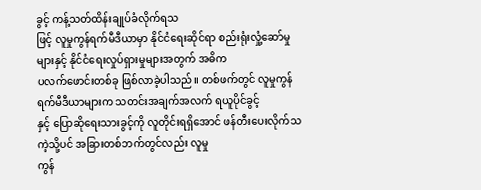ခွင့် ကန့်သတ်ထိန်းချုပ်ခံလိုက်ရသ
ဖြင့် လူမှုကွန်ရက်မီဒီယာမှာ နိုင်ငံရေးဆိုင်ရာ စည်းရုံးလှုံ့ဆော်မှုများနှင့် နိုင်ငံရေးလှုပ်ရှားမှုများအတွက် အဓိက
ပလက်ဖောင်းတစ်ခု ဖြစ်လာခဲ့ပါသည်။ တစ်ဖက်တွင် လူမှုကွန်ရက်မီဒီယာများက သတင်းအချက်အလက် ရယူပိုင်ခွင့်
နှင့် ပြောဆိုရေးသားခွင့်ကို လူတိုင်းရရှိအောင် ဖန်တီးပေးလိုက်သကဲ့သို့ပင် အခြားတစ်ဘက်တွင်လည်း လူမှု
ကွန်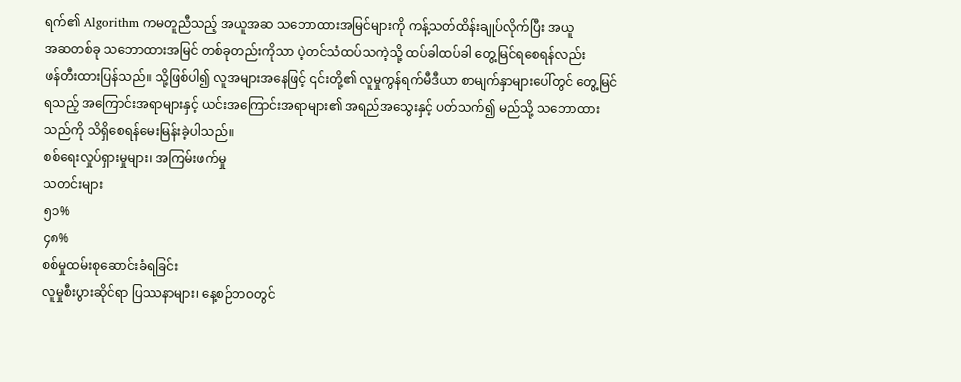ရက်၏ Algorithm ကမတူညီသည့် အယူအဆ သဘောထားအမြင်များကို ကန့်သတ်ထိန်းချုပ်လိုက်ပြီး အယူ
အဆတစ်ခု သဘောထားအမြင် တစ်ခုတည်းကိုသာ ပဲ့တင်သံထပ်သကဲ့သို့ ထပ်ခါထပ်ခါ တွေ့မြင်ရစေရန်လည်း
ဖန်တီးထားပြန်သည်။ သို့ဖြစ်ပါ၍ လူအများအနေဖြင့် ၎င်းတို့၏ လူမှုကွန်ရက်မီဒီယာ စာမျက်နှာများပေါ်တွင် တွေ့မြင်
ရသည့် အကြောင်းအရာများနှင့် ယင်းအကြောင်းအရာများ၏ အရည်အသွေးနှင့် ပတ်သက်၍ မည်သို့ သဘောထား
သည်ကို သိရှိစေရန်မေးမြန်းခဲ့ပါသည်။
စစ်ရေးလှုပ်ရှားမှုများ၊ အကြမ်းဖက်မှု
သတင်းများ
၅၁%
၄၈%
စစ်မှုထမ်းစုဆောင်းခံရခြင်း
လူမှုစီးပွားဆိုင်ရာ ပြဿနာများ၊ နေ့စဉ်ဘဝတွင်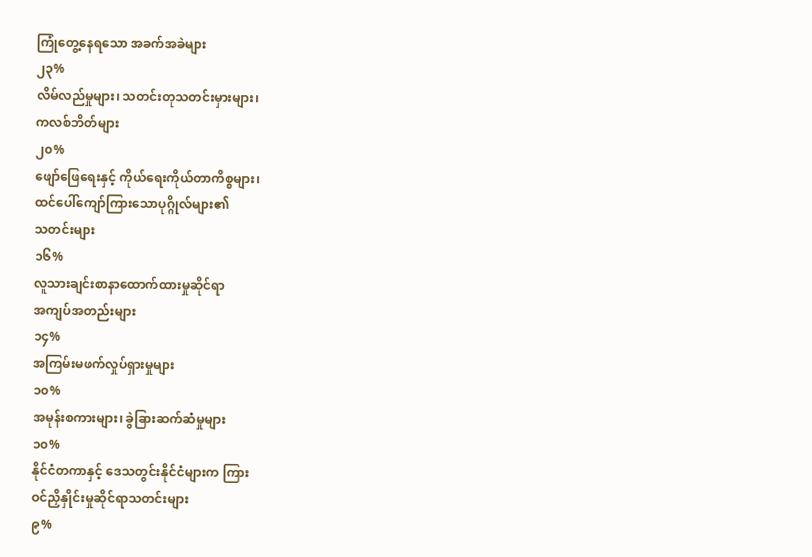ကြုံတွေ့နေရသော အခက်အခဲများ
၂၃%
လိမ်လည်မှုများ၊ သတင်းတုသတင်းမှားများ၊
ကလစ်ဘိတ်များ
၂၀%
ဖျော်ဖြေရေးနှင့် ကိုယ်ရေးကိုယ်တာကိစ္စများ၊
ထင်ပေါ်ကျော်ကြားသောပုဂ္ဂိုလ်များ၏
သတင်းများ
၁၆%
လူသားချင်းစာနာထောက်ထားမှုဆိုင်ရာ
အကျပ်အတည်းများ
၁၄%
အကြမ်းမဖက်လှုပ်ရှားမှုများ
၁၀%
အမုန်းစကားများ၊ ခွဲခြားဆက်ဆံမှုများ
၁၀%
နိုင်ငံတကာနှင့် ဒေသတွင်းနိုင်ငံများက ကြား
ဝင်ညှိနှိုင်းမှုဆိုင်ရာသတင်းများ
၉%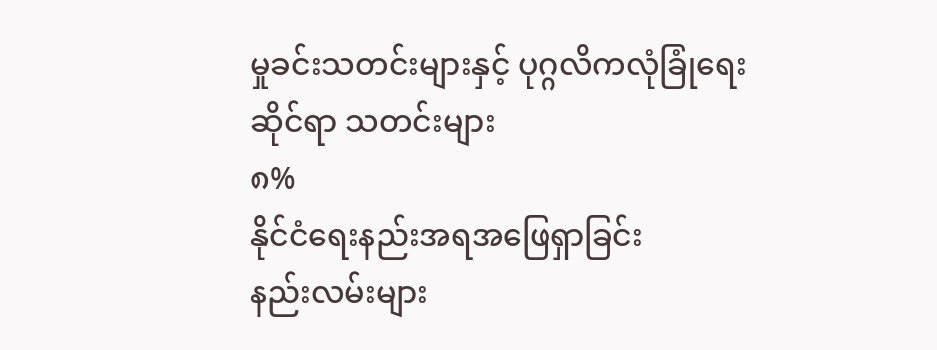မှုခင်းသတင်းများနှင့် ပုဂ္ဂလိကလုံခြုံရေး
ဆိုင်ရာ သတင်းများ
၈%
နိုင်ငံရေးနည်းအရအဖြေရှာခြင်း
နည်းလမ်းများ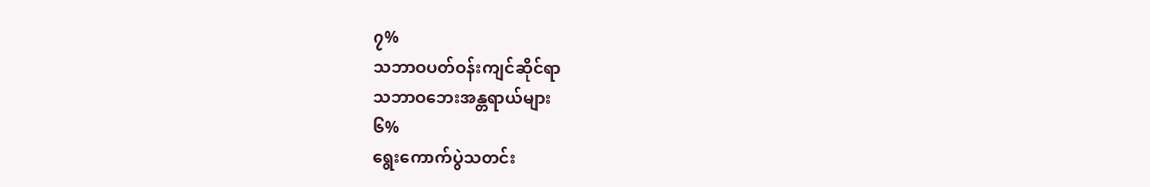၇%
သဘာဝပတ်ဝန်းကျင်ဆိုင်ရာ
သဘာဝဘေးအန္တရာယ်များ
၆%
ရွေးကောက်ပွဲသတင်း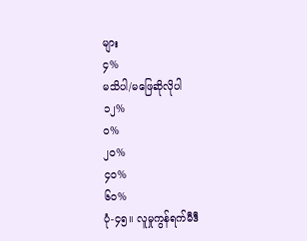များ
၄%
မသိပါ/မဖြေဆိုလိုပါ
၁၂%
၀%
၂၀%
၄၀%
၆၀%
ပုံ-၄၅။ လူမှုကွန်ရက်မီဒီ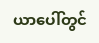ယာပေါ်တွင်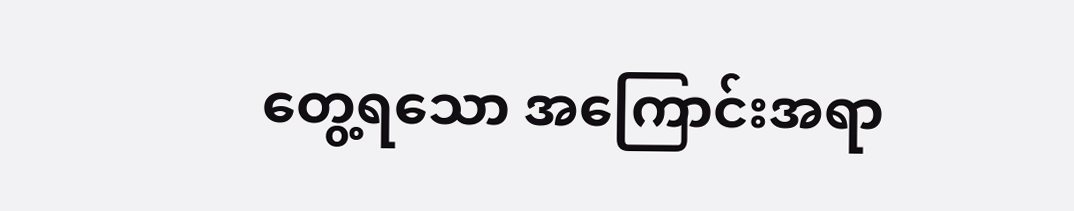တွေ့ရသော အကြောင်းအရာ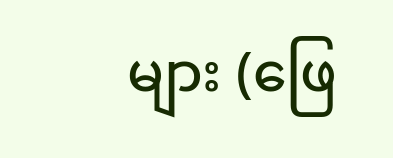များ (ဖြေ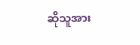ဆိုသူအား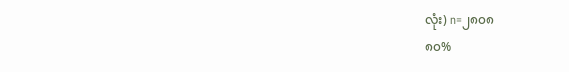လုံး) n=၂၈၀၈
၈၀%